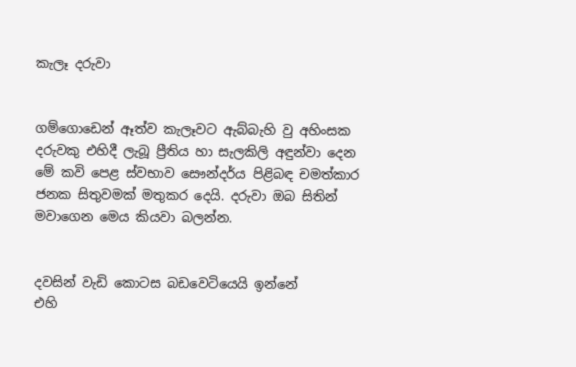කැලෑ දරුවා


ගම්ගොඩෙන් ඈත්ව කැලෑවට ඇබ්බැහි වු අහිංසක දරුවකු එහිදී ලැබූ ප්‍රීතිය හා සැලකිලි අඳුන්වා දෙන මේ කවි පෙළ ස්‌වභාව සෞන්දර්ය පිළිබඳ චමත්කාර ජනක සිතුවමක්‌ මතුකර දෙයි. දරුවා ඔබ සිතින් මවාගෙන මෙය කියවා බලන්න.


දවසින් වැඩි කොටස බඩවෙටියෙයි ඉන්නේ
එහි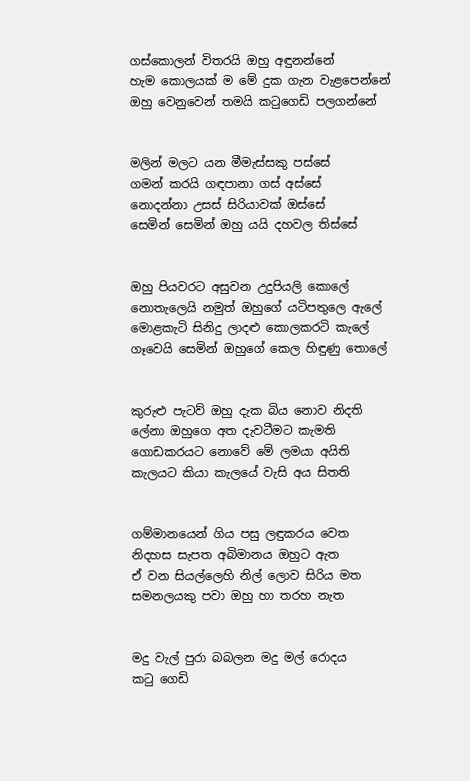ගස්‌කොලන් විතරයි ඔහු අඳුනන්නේ
හැම කොලයක්‌ ම මේ දුක ගැන වැළපෙන්නේ
ඔහු වෙනුවෙන් තමයි කටුගෙඩි පලගන්නේ


මලින් මලට යන මීමැස්‌සකු පස්‌සේ
ගමන් කරයි ගඳපානා ගස්‌ අස්‌සේ
නොදන්නා උසස්‌ සිරියාවක්‌ ඔස්‌සේ
සෙමින් සෙමින් ඔහු යයි දහවල තිස්‌සේ


ඔහු පියවරට අසුවන උදුපියලි කොලේ
නොතැලෙයි නමුත් ඔහුගේ යටිපතුලෙ ඇලේ
මොළකැටි සිනිදු ලාදළු කොලකරටි කැලේ
ගෑවෙයි සෙමින් ඔහුගේ කෙල හිඳුණු තොලේ


කුරුළු පැටව් ඔහු දැක බිය නොව නිදති
ලේනා ඔහුගෙ අත දැවටීමට කැමති
ගොඩකරයට නොවේ මේ ලමයා අයිති
කැලයට කියා කැලයේ වැසි අය සිතති


ගම්මානයෙන් ගිය පසු ලඳුකරය වෙත
නිදහස සැපත අබිමානය ඔහුට ඇත
ඒ වන සියල්ලෙහි නිල් ලොව සිරිය මත
සමනලයකු පවා ඔහු හා තරහ නැත


මදු වැල් පුරා බබලන මදු මල් රොදය
කටු ගෙඩි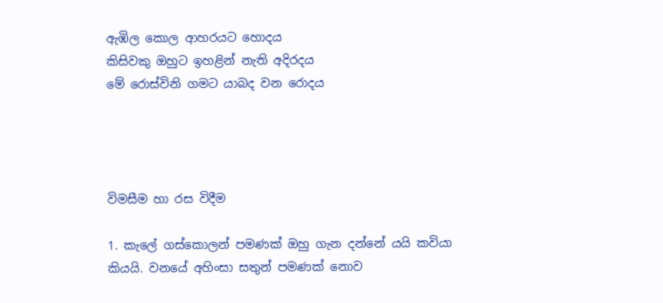ඇඹිල කොල ආහරයට හොදය
කිසිවකු ඔහුට ඉහළින් නැති අදිරදය
මේ රොස්‌විනි ගමට යාබද වන රොදය




විමසීම හා රස විදීම

1. කැලේ ගස්‌කොලන් පමණක්‌ ඔහු ගැන දන්නේ යයි කවියා කියයි. වනයේ අහිංසා සතුන් පමණක්‌ නොව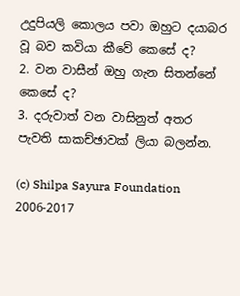උදුපියලි කොලය පවා ඔහුට දයාබර වූ බව කවියා කීවේ කෙසේ ද?
2. වන වාසීන් ඔහු ගැන සිතන්නේ කෙසේ ද?
3. දරුවාත් වන වාසිනුත් අතර පැවති සාකච්ඡාවක්‌ ලියා බලන්න.

(c) Shilpa Sayura Foundation 2006-2017